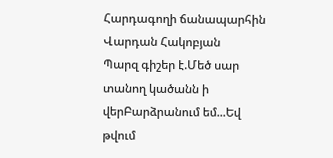Հարդագողի ճանապարհին
Վարդան Հակոբյան
Պարզ գիշեր է.Մեծ սար տանող կածանն ի վերԲարձրանում եմ...Եվ թվում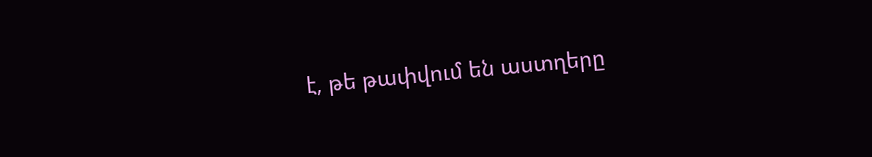է, թե թափվում են աստղերը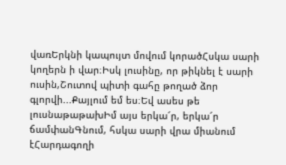վառԵրկնի կապույտ մովում կորածՀսկա սարի կողերն ի վար։Իսկ լուսինը, որ թիկնել է սարի ուսին,Շուտով պիտի գահը թողած ձոր գլորվի...Քայլում եմ ես։Եվ ասես թե լուսնաթաթախԻմ այս երկա՜ր, երկա՜ր ճամփանԳնում, հսկա սարի վրա միանում էՀարդագողի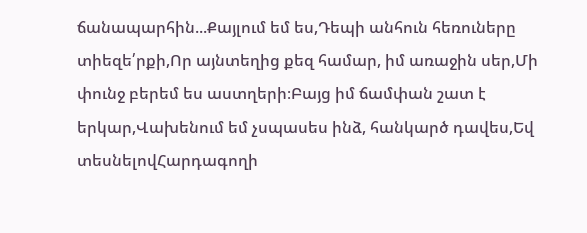ճանապարհին...Քայլում եմ ես,Դեպի անհուն հեռուները տիեզե՛րքի,Որ այնտեղից քեզ համար, իմ առաջին սեր,Մի փունջ բերեմ ես աստղերի։Բայց իմ ճամփան շատ է երկար,Վախենում եմ չսպասես ինձ, հանկարծ դավես,Եվ տեսնելովՀարդագողի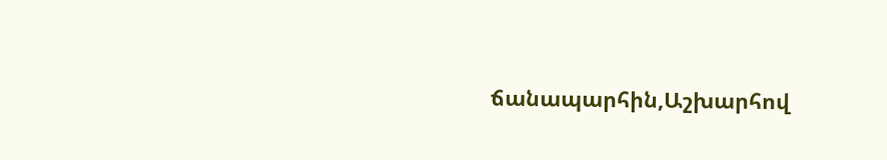ճանապարհին,Աշխարհով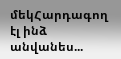մեկՀարդագող էլ ինձ անվանես...